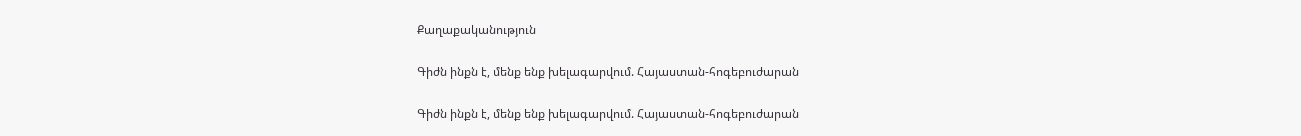Քաղաքականություն

Գիժն ինքն է, մենք ենք խելագարվում. Հայաստան-հոգեբուժարան

Գիժն ինքն է, մենք ենք խելագարվում. Հայաստան-հոգեբուժարան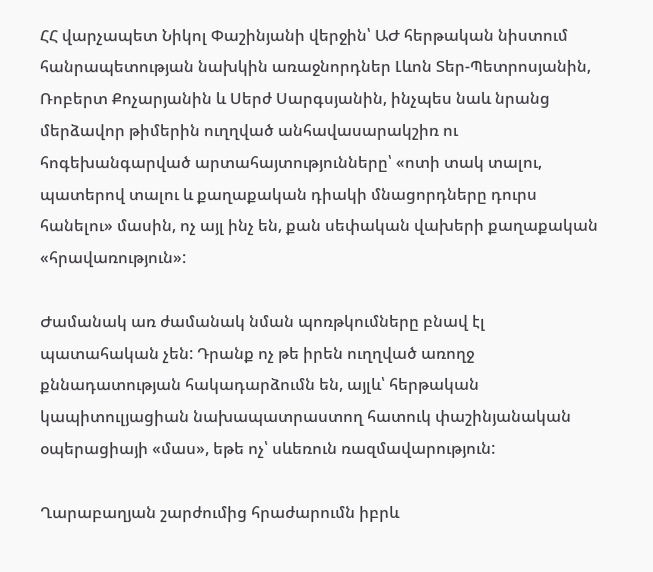ՀՀ վարչապետ Նիկոլ Փաշինյանի վերջին՝ ԱԺ հերթական նիստում հանրապետության նախկին առաջնորդներ Լևոն Տեր-Պետրոսյանին, Ռոբերտ Քոչարյանին և Սերժ Սարգսյանին, ինչպես նաև նրանց մերձավոր թիմերին ուղղված անհավասարակշիռ ու հոգեխանգարված արտահայտությունները՝ «ոտի տակ տալու, պատերով տալու և քաղաքական դիակի մնացորդները դուրս հանելու» մասին, ոչ այլ ինչ են, քան սեփական վախերի քաղաքական «հրավառություն»:

Ժամանակ առ ժամանակ նման պոռթկումները բնավ էլ պատահական չեն: Դրանք ոչ թե իրեն ուղղված առողջ քննադատության հակադարձումն են, այլև՝ հերթական կապիտուլյացիան նախապատրաստող հատուկ փաշինյանական օպերացիայի «մաս», եթե ոչ՝ սևեռուն ռազմավարություն:

Ղարաբաղյան շարժումից հրաժարումն իբրև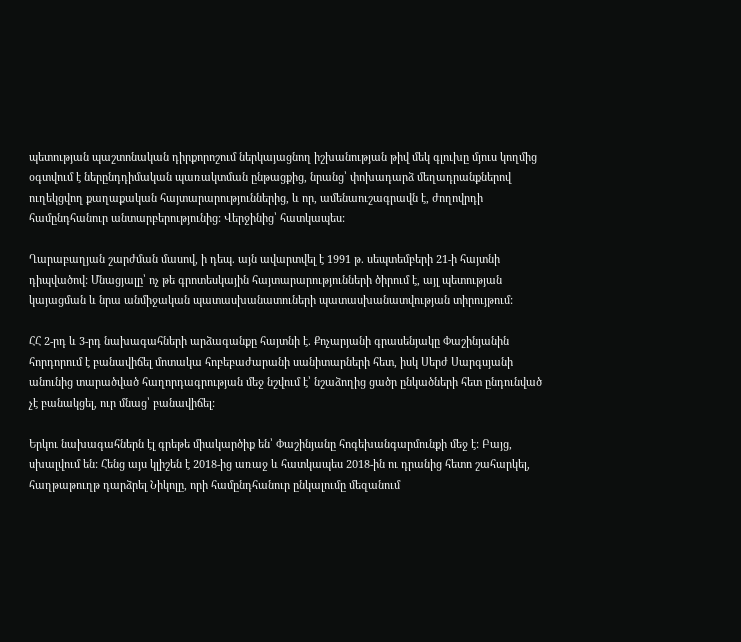պետության պաշտոնական դիրքորոշում ներկայացնող իշխանության թիվ մեկ գլուխը մյուս կողմից օգտվում է ներընդդիմական պառակտման ընթացքից, նրանց՝ փոխադարձ մեղադրանքներով ուղեկցվող քաղաքական հայտարարություններից, և որ, ամենաուշագրավն է, ժողովրդի համընդհանուր անտարբերությունից: Վերջինից՝ հատկապես:

Ղարաբաղյան շարժման մասով, ի դեպ. այն ավարտվել է 1991 թ. սեպտեմբերի 21-ի հայտնի դիպվածով: Մնացյալը՝ ոչ թե գրոտեսկային հայտարարությունների ծիրում է, այլ պետության կայացման և նրա անմիջական պատասխանատուների պատասխանատվության տիրույթում:

ՀՀ 2-րդ և 3-րդ նախագահների արձագանքը հայտնի է. Քոչարյանի գրասենյակը Փաշինյանին հորդորում է բանավիճել մոտակա հոբեբաժարանի սանիտարների հետ, իսկ Սերժ Սարգսյանի անունից տարածված հաղորդագրության մեջ նշվում է՝ նշաձողից ցածր ընկածների հետ ընդունված չէ բանակցել, ուր մնաց՝ բանավիճել:

Երկու նախագահներն էլ գրեթե միակարծիք են՝ Փաշինյանը հոգեխանգարմունքի մեջ է: Բայց, սխալվում են: Հենց այս կլիշեն է 2018-ից առաջ և հատկապես 2018-ին ու դրանից հետո շահարկել, հաղթաթուղթ դարձրել Նիկոլը, որի համընդհանուր ընկալումը մեզանում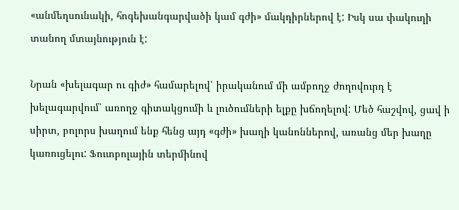«անմեղսունակի, հոգեխանգարվածի կամ գժի» մակդիրներով է: Իսկ սա փակուղի տանող մտայնություն է:

Նրան «խելագար ու գիժ» համարելով՝ իրականում մի ամբողջ ժողովուրդ է խելագարվում՝ առողջ գիտակցումի և լուծումների ելքը խճողելով: Մեծ հաշվով, ցավ ի սիրտ, բոլորս խաղում ենք հենց այդ «գժի» խաղի կանոններով, առանց մեր խաղը կառուցելու: Ֆուտբոլային տերմինով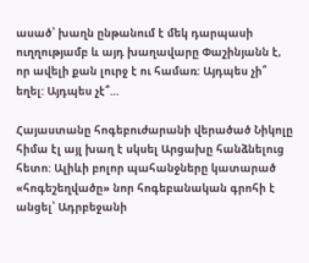ասած՝ խաղն ընթանում է մեկ դարպասի ուղղությամբ և այդ խաղավարը Փաշինյանն է, որ ավելի քան լուրջ է ու համառ: Այդպես չի՞ եղել: Այդպես չէ՞...

Հայաստանը հոգեբուժարանի վերածած Նիկոլը հիմա էլ այլ խաղ է սկսել Արցախը հանձնելուց հետո: Ալիևի բոլոր պահանջները կատարած «հոգեշեղվածը» նոր հոգեբանական գրոհի է անցել՝ Ադրբեջանի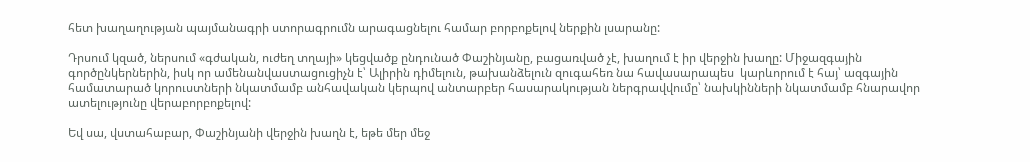հետ խաղաղության պայմանագրի ստորագրումն արագացնելու համար բորբոքելով ներքին լսարանը:

Դրսում կզած, ներսում «գժական, ուժեղ տղայի» կեցվածք ընդունած Փաշինյանը, բացառված չէ, խաղում է իր վերջին խաղը: Միջազգային գործընկերներին, իսկ որ ամենանվաստացուցիչն է՝ Ալիրին դիմելուն, թախանձելուն զուգահեռ նա հավասարապես  կարևորում է հայ՝ ազգային համատարած կորուստների նկատմամբ անհավական կերպով անտարբեր հասարակության ներգրավվումը՝ նախկինների նկատմամբ հնարավոր ատելությունը վերաբորբոքելով:

Եվ սա, վստահաբար, Փաշինյանի վերջին խաղն է, եթե մեր մեջ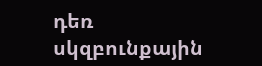դեռ սկզբունքային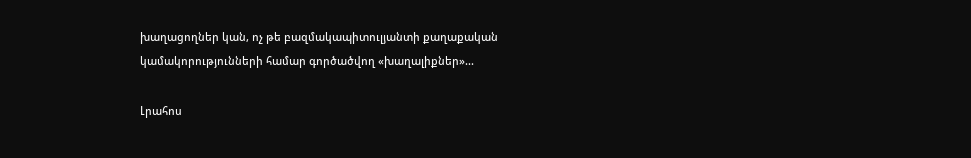խաղացողներ կան, ոչ թե բազմակապիտուլյանտի քաղաքական կամակորությունների համար գործածվող «խաղալիքներ»...

Լրահոս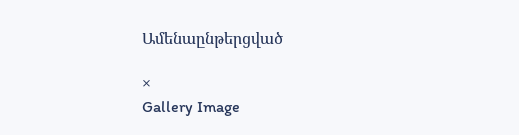Ամենաընթերցված

×
Gallery Image